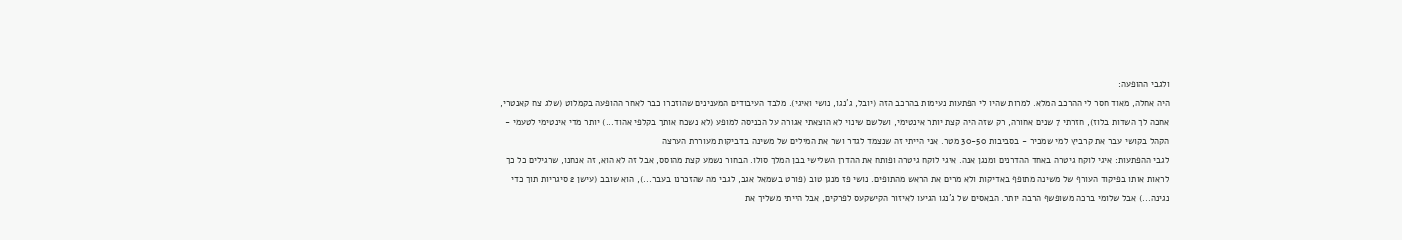ולגבי ההופעה:
היה אחלה, מאוד חסר לי ההרכב המלא. למרות שהיו לי הפתעות נעימות בהרכב הזה (יובל, ג´נגו, נושי ואיגי). מלבד העיבודים המענינים שהוזכרו כבר לאחר ההופעה בקמלוט (שלג צח קאנטרי, אחכה לך השדות בלוז), חזרתי 7 שנים אחורה, רק שזה היה קצת יותר אינטימי, ושלשם שינוי לא הוצאתי אגורה על הכניסה למופע (לא נשכח אותך בקלפי אהוד...) יותר מדי אינטימי לטעמי - הקהל בקושי עבר את קרביץ למי שמכיר - בסביבות 30-50 מטר. אני הייתי זה שנצמד לגדר ושר את המילים של משינה בדביקות מעוררת הערצה
לגבי ההפתעות: איגי לוקח גיטרה באחד ההדרנים ומנגן אנה. איגי לוקח גיטרה ופותח את ההדרן השלישי בבן המלך סולו. הבחור נשמע קצת מהוסס, אבל זה לא הוא, זה אנחנו, שרגילים כל כך לראות אותו בפיקוד העורף של משינה מתופף באדיקות ולא מרים את הראש מהתופים. נושי פז מנגן טוב (פורט בשמאל אגב, לגבי מה שהזכרנו בעבר...), הוא שובב (עישן 2 סיגריות תוך כדי נגינה...) אבל שלומי ברכה משופשף הרבה יותר. הבאסים של ג´נגו הגיעו לאיזור הקישקעס לפרקים, אבל הייתי משליך את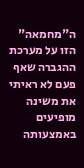ה"מחמאה" הזו על מערכת ההגברה שאף פעם לא ראיתי את משינה מופיעים באמצעותה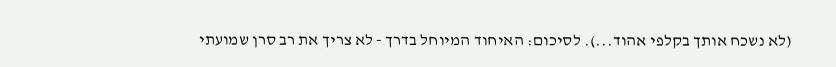(לא נשכח אותך בקלפי אהוד...). לסיכום: האיחוד המיוחל בדרך - לא צריך את רב סרן שמועתי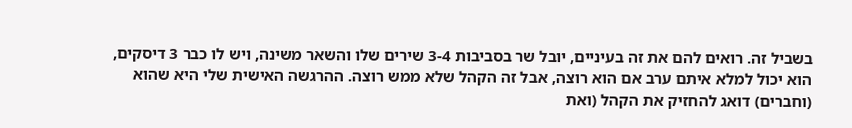בשביל זה. רואים להם את זה בעיניים, יובל שר בסביבות 3-4 שירים שלו והשאר משינה, ויש לו כבר 3 דיסקים, הוא יכול למלא איתם ערב אם הוא רוצה, אבל זה הקהל שלא ממש רוצה. ההרגשה האישית שלי היא שהוא (וחברים) דואג להחזיק את הקהל (ואת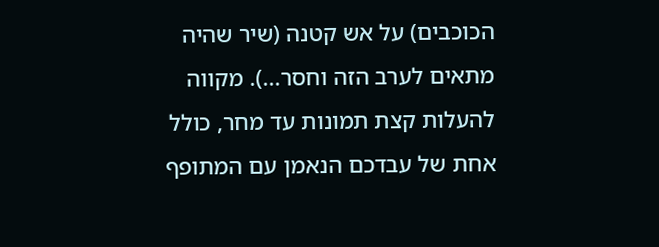הכוכבים) על אש קטנה (שיר שהיה מתאים לערב הזה וחסר...). מקווה להעלות קצת תמונות עד מחר, כולל אחת של עבדכם הנאמן עם המתופף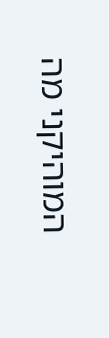המוהיקני מה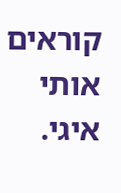קוראים אותי איגי.